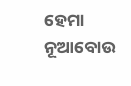ହେମା ନୂଆବୋଉ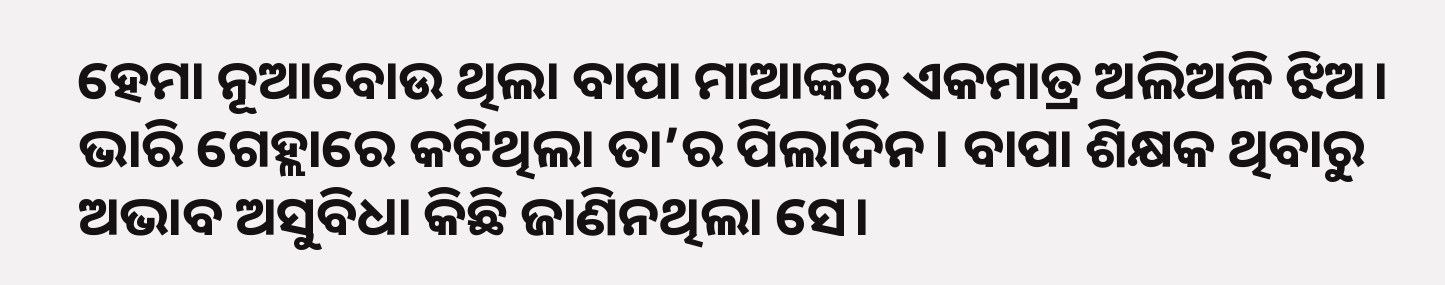ହେମା ନୂଆବୋଉ ଥିଲା ବାପା ମାଆଙ୍କର ଏକମାତ୍ର ଅଲିଅଳି ଝିଅ। ଭାରି ଗେହ୍ଲାରେ କଟିଥିଲା ତା’ର ପିଲାଦିନ। ବାପା ଶିକ୍ଷକ ଥିବାରୁ ଅଭାବ ଅସୁବିଧା କିଛି ଜାଣିନଥିଲା ସେ।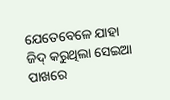ଯେତେବେଳେ ଯାହା ଜିଦ୍ କରୁଥିଲା ସେଇଆ ପାଖରେ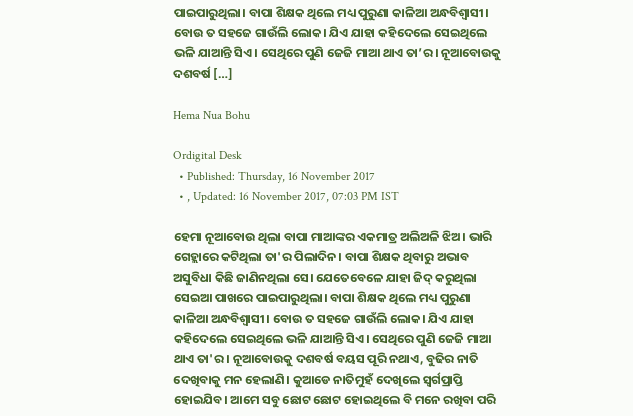ପାଇପାରୁଥିଲା। ବାପା ଶିକ୍ଷକ ଥିଲେ ମଧ୍ୟ ପୁରୁଣା କାଳିଆ ଅନ୍ଧବିଶ୍ୱାସୀ। ବୋଉ ତ ସହଜେ ଗାଉଁଲି ଲୋକ। ଯିଏ ଯାହା କହିଦେଲେ ସେଇଥିଲେ ଭଳି ଯାଆନ୍ତି ସିଏ। ସେଥିରେ ପୁଣି ଜେଜି ମାଆ ଥାଏ ତା’ର। ନୂଆବୋଉକୁ ଦଶବର୍ଷ […]

Hema Nua Bohu

Ordigital Desk
  • Published: Thursday, 16 November 2017
  • , Updated: 16 November 2017, 07:03 PM IST

ହେମା ନୂଆବୋଉ ଥିଲା ବାପା ମାଆଙ୍କର ଏକମାତ୍ର ଅଲିଅଳି ଝିଅ। ଭାରି ଗେହ୍ଲାରେ କଟିଥିଲା ତା'ର ପିଲାଦିନ। ବାପା ଶିକ୍ଷକ ଥିବାରୁ ଅଭାବ ଅସୁବିଧା କିଛି ଜାଣିନଥିଲା ସେ। ଯେତେବେଳେ ଯାହା ଜିଦ୍ କରୁଥିଲା ସେଇଆ ପାଖରେ ପାଇପାରୁଥିଲା। ବାପା ଶିକ୍ଷକ ଥିଲେ ମଧ୍ୟ ପୁରୁଣା କାଳିଆ ଅନ୍ଧବିଶ୍ୱାସୀ। ବୋଉ ତ ସହଜେ ଗାଉଁଲି ଲୋକ। ଯିଏ ଯାହା କହିଦେଲେ ସେଇଥିଲେ ଭଳି ଯାଆନ୍ତି ସିଏ। ସେଥିରେ ପୁଣି ଜେଜି ମାଆ ଥାଏ ତା'ର। ନୂଆବୋଉକୁ ଦଶବର୍ଷ ବୟସ ପୂରି ନଥାଏ, ବୁଢିର ନାତି ଦେଖିବାକୁ ମନ ହେଲାଣି। କୁଆଡେ ନାତିମୁହଁ ଦେଖିଲେ ସ୍ୱର୍ଗପ୍ରାପ୍ତି ହୋଇଯିବ। ଆମେ ସବୁ ଛୋଟ ଛୋଟ ହୋଇଥିଲେ ବି ମନେ ରଖିବା ପରି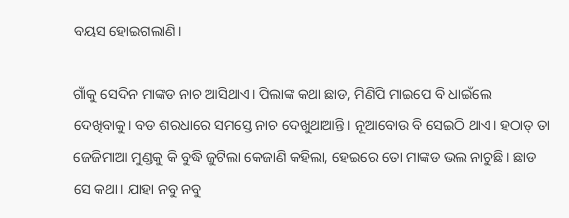ବୟସ ହୋଇଗଲାଣି।

ଗାଁକୁ ସେଦିନ ମାଙ୍କଡ ନାଚ ଆସିଥାଏ। ପିଲାଙ୍କ କଥା ଛାଡ, ମିଣିପି ମାଇପେ ବି ଧାଇଁଲେ ଦେଖିବାକୁ। ବଡ ଶରଧାରେ ସମସ୍ତେ ନାଚ ଦେଖୁଥାଆନ୍ତି। ନୂଆବୋଉ ବି ସେଇଠି ଥାଏ। ହଠାତ୍ ତା ଜେଜିମାଆ ମୁଣ୍ଡକୁ କି ବୁଦ୍ଧି ଜୁଟିଲା କେଜାଣି କହିଲା, ହେଇରେ ତୋ ମାଙ୍କଡ ଭଲ ନାଚୁଛି। ଛାଡ ସେ କଥା। ଯାହା ନବୁ ନବୁ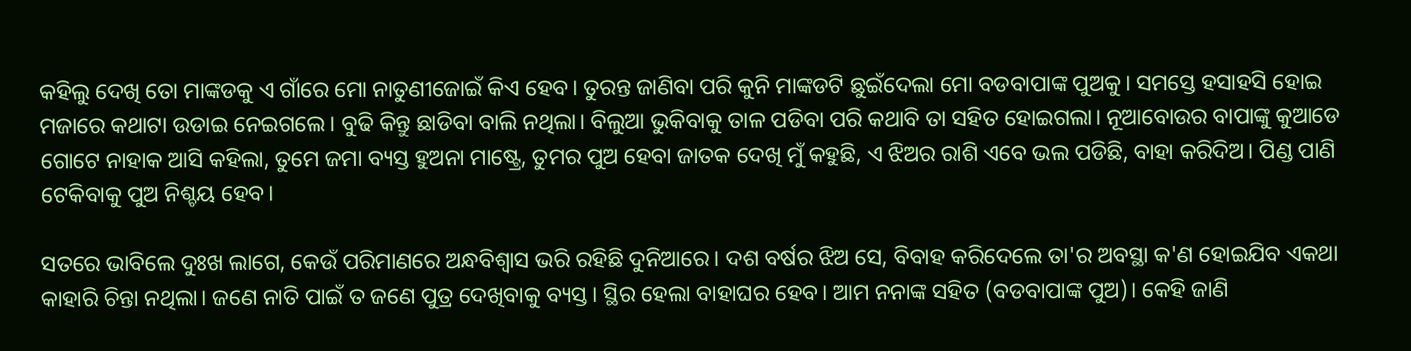କହିଲୁ ଦେଖି ତୋ ମାଙ୍କଡକୁ ଏ ଗାଁରେ ମୋ ନାତୁଣୀଜୋଇଁ କିଏ ହେବ। ତୁରନ୍ତ ଜାଣିବା ପରି କୁନି ମାଙ୍କଡଟି ଛୁଇଁଦେଲା ମୋ ବଡବାପାଙ୍କ ପୁଅକୁ। ସମସ୍ତେ ହସାହସି ହୋଇ ମଜାରେ କଥାଟା ଉଡାଇ ନେଇଗଲେ। ବୁଢି କିନ୍ତୁ ଛାଡିବା ବାଲି ନଥିଲା। ବିଲୁଆ ଭୁକିବାକୁ ତାଳ ପଡିବା ପରି କଥାବି ତା ସହିତ ହୋଇଗଲା। ନୂଆବୋଉର ବାପାଙ୍କୁ କୁଆଡେ ଗୋଟେ ନାହାକ ଆସି କହିଲା, ତୁମେ ଜମା ବ୍ୟସ୍ତ ହୁଅନା ମାଷ୍ଟ୍ରେ, ତୁମର ପୁଅ ହେବା ଜାତକ ଦେଖି ମୁଁ କହୁଛି, ଏ ଝିଅର ରାଶି ଏବେ ଭଲ ପଡିଛି, ବାହା କରିଦିଅ। ପିଣ୍ଡ ପାଣି ଟେକିବାକୁ ପୁଅ ନିଶ୍ଚୟ ହେବ।

ସତରେ ଭାବିଲେ ଦୁଃଖ ଲାଗେ, କେଉଁ ପରିମାଣରେ ଅନ୍ଧବିଶ୍ୱାସ ଭରି ରହିଛି ଦୁନିଆରେ। ଦଶ ବର୍ଷର ଝିଅ ସେ, ବିବାହ କରିଦେଲେ ତା'ର ଅବସ୍ଥା କ'ଣ ହୋଇଯିବ ଏକଥା କାହାରି ଚିନ୍ତା ନଥିଲା। ଜଣେ ନାତି ପାଇଁ ତ ଜଣେ ପୁତ୍ର ଦେଖିବାକୁ ବ୍ୟସ୍ତ। ସ୍ଥିର ହେଲା ବାହାଘର ହେବ। ଆମ ନନାଙ୍କ ସହିତ (ବଡବାପାଙ୍କ ପୁଅ)। କେହି ଜାଣି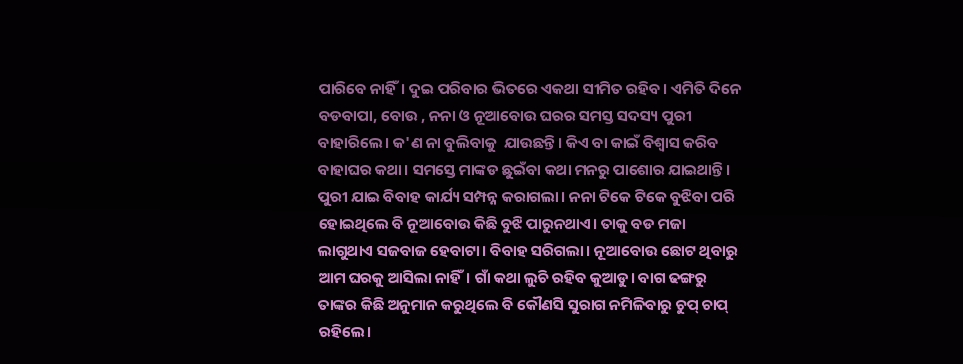ପାରିବେ ନାହିଁ। ଦୁଇ ପରିବାର ଭିତରେ ଏକଥା ସୀମିତ ରହିବ। ଏମିତି ଦିନେ ବଡବାପା, ବୋଉ , ନନା ଓ ନୂଆବୋଉ ଘରର ସମସ୍ତ ସଦସ୍ୟ ପୁରୀ ବାହାରିଲେ। କ'ଣ ନା ବୁଲିବାକୁ  ଯାଉଛନ୍ତି। କିଏ ବା କାଇଁ ବିଶ୍ୱାସ କରିବ ବାହାଘର କଥା। ସମସ୍ତେ ମାଙ୍କଡ ଛୁଇଁବା କଥା ମନରୁ ପାଶୋର ଯାଇଥାନ୍ତି। ପୁରୀ ଯାଇ ବିବାହ କାର୍ଯ୍ୟ ସମ୍ପନ୍ନ କରାଗଲା। ନନା ଟିକେ ଟିକେ ବୁଝିବା ପରି ହୋଇଥିଲେ ବି ନୂଆବୋଉ କିଛି ବୁଝି ପାରୁନଥାଏ। ତାକୁ ବଡ ମଜା ଲାଗୁଥାଏ ସଜବାଜ ହେବାଟା। ବିବାହ ସରିଗଲା। ନୂଆବୋଉ ଛୋଟ ଥିବାରୁ ଆମ ଘରକୁ ଆସିଲା ନାହିଁ। ଗାଁ କଥା ଲୁଚି ରହିବ କୁଆଡୁ। ବାଗ ଢଙ୍ଗରୁ ତାଙ୍କର କିଛି ଅନୁମାନ କରୁଥିଲେ ବି କୌଣସି ସୁରାଗ ନମିଳିବାରୁ ଚୁପ୍ ଚାପ୍ ରହିଲେ।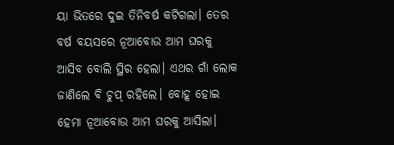ୟା ଭିତରେ ଦୁଇ ତିନିବର୍ଷ କଟିଗଲା। ତେର ବର୍ଷ ବୟସରେ ନୂଆବୋଉ ଆମ ଘରକୁ ଆସିବ ବୋଲି ସ୍ଥିର ହେଲା। ଏଥର ଗାଁ ଲୋକ ଜାଣିଲେ ବି ଚୁପ୍ ରହିଲେ। ବୋହୂ ହୋଇ ହେମା ନୂଆବୋଉ ଆମ ଘରକୁ ଆସିଲା।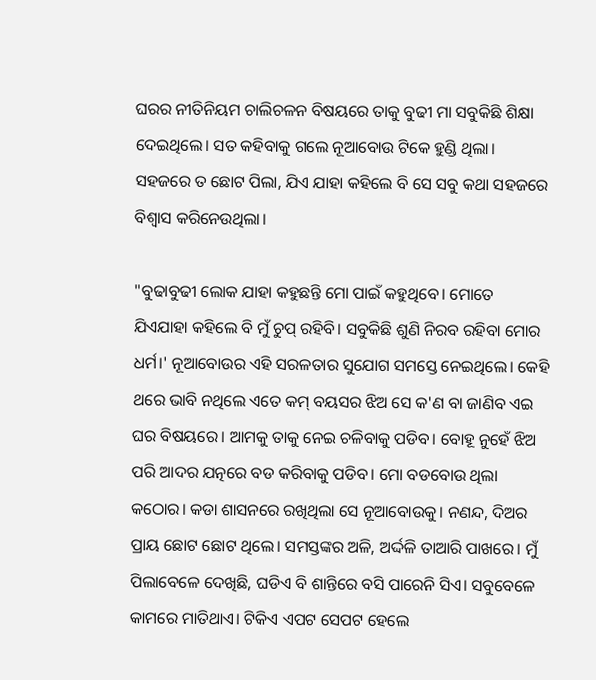ଘରର ନୀତିନିୟମ ଚାଲିଚଳନ ବିଷୟରେ ତାକୁ ବୁଢୀ ମା ସବୁକିଛି ଶିକ୍ଷା ଦେଇଥିଲେ। ସତ କହିବାକୁ ଗଲେ ନୂଆବୋଉ ଟିକେ ହୁଣ୍ଡି ଥିଲା। ସହଜରେ ତ ଛୋଟ ପିଲା, ଯିଏ ଯାହା କହିଲେ ବି ସେ ସବୁ କଥା ସହଜରେ ବିଶ୍ୱାସ କରିନେଉଥିଲା।

"ବୁଢାବୁଢୀ ଲୋକ ଯାହା କହୁଛନ୍ତି ମୋ ପାଇଁ କହୁଥିବେ। ମୋତେ ଯିଏଯାହା କହିଲେ ବି ମୁଁ ଚୁପ୍ ରହିବି। ସବୁକିଛି ଶୁଣି ନିରବ ରହିବା ମୋର ଧର୍ମ।' ନୂଆବୋଉର ଏହି ସରଳତାର ସୁଯୋଗ ସମସ୍ତେ ନେଇଥିଲେ। କେହି ଥରେ ଭାବି ନଥିଲେ ଏତେ କମ୍ ବୟସର ଝିଅ ସେ କ'ଣ ବା ଜାଣିବ ଏଇ ଘର ବିଷୟରେ। ଆମକୁ ତାକୁ ନେଇ ଚଳିବାକୁ ପଡିବ। ବୋହୂ ନୁହେଁ ଝିଅ ପରି ଆଦର ଯତ୍ନରେ ବଡ କରିବାକୁ ପଡିବ। ମୋ ବଡବୋଉ ଥିଲା କଠୋର। କଡା ଶାସନରେ ରଖିଥିଲା ସେ ନୂଆବୋଉକୁ। ନଣନ୍ଦ, ଦିଅର ପ୍ରାୟ ଛୋଟ ଛୋଟ ଥିଲେ। ସମସ୍ତଙ୍କର ଅଳି, ଅର୍ଦ୍ଦଳି ତାଆରି ପାଖରେ। ମୁଁ ପିଲାବେଳେ ଦେଖିଛି, ଘଡିଏ ବି ଶାନ୍ତିରେ ବସି ପାରେନି ସିଏ। ସବୁବେଳେ କାମରେ ମାତିଥାଏ। ଟିକିଏ ଏପଟ ସେପଟ ହେଲେ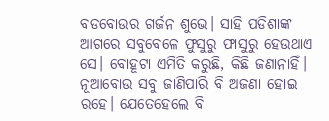ବଡବୋଉର ଗର୍ଜନ ଶୁଭେ। ସାହି ପଡିଶାଙ୍କ ଆଗରେ ସବୁବେଳେ ଫୁସୁରୁ ଫାସୁରୁ ହେଉଥାଏ ସେ। ବୋହୂଟା ଏମିତି କରୁଛି, କିଛି ଜଣାନାହିଁ। ନୂଆବୋଉ ସବୁ ଜାଣିପାରି ବି ଅଜଣା ହୋଇ ରହେ। ଯେତେହେଲେ ବି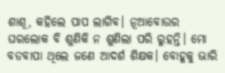ଶାଶୂ, କହିଲେ ପାପ ଲାଗିବ। ନୂଆବୋଉର ଘରଲୋକ ବି ଶୁଣିକି ନ ଶୁଣିଲା ପରି ରୁହନ୍ତି। ମୋ ବଡବାପା ଥିଲେ ଜଣେ ଆଦର୍ଶ ଶିକ୍ଷକ। ବୋହୂକୁ ଭାରି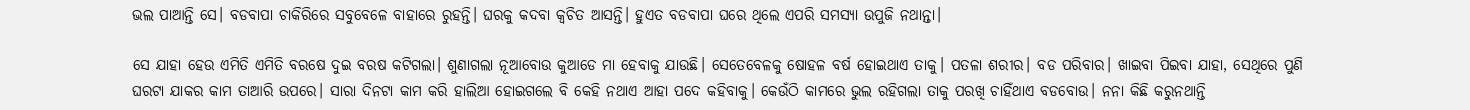ଭଲ ପାଆନ୍ତି ସେ। ବଡବାପା ଚାକିରିରେ ସବୁବେଳେ ବାହାରେ ରୁହନ୍ତି। ଘରକୁ କଦବା କ୍ୱଚିତ‌ ଆସନ୍ତି। ହୁଏତ ବଡବାପା ଘରେ ଥିଲେ ଏପରି ସମସ୍ୟା ଉପୁଜି ନଥାନ୍ତା।

ସେ ଯାହା ହେଉ ଏମିତି ଏମିତି ବରଷେ ଦୁଇ ବରଷ କଟିଗଲା। ଶୁଣାଗଲା ନୂଆବୋଉ କୁଆଡେ ମା ହେବାକୁ ଯାଉଛି। ସେତେବେଳକୁ ଷୋହଳ ବର୍ଷ ହୋଇଥାଏ ତାକୁ। ପତଳା ଶରୀର। ବଡ ପରିବାର। ଖାଇବା ପିଇବା ଯାହା, ସେଥିରେ ପୁଣି ଘରଟା ଯାକର କାମ ତାଆରି ଉପରେ। ସାରା ଦିନଟା କାମ କରି ହାଲିଆ ହୋଇଗଲେ ବି କେହି ନଥାଏ ଆହା ପଦେ କହିବାକୁ। କେଉଁଠି କାମରେ ଭୁଲ‌ ରହିଗଲା ତାକୁ ପରଖି ଚାହିଁଥାଏ ବଡବୋଉ। ନନା କିଛି କରୁନଥାନ୍ତି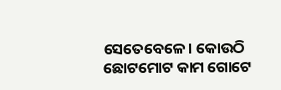ସେତେବେଳେ। କୋଉଠି ଛୋଟମୋଟ କାମ ଗୋଟେ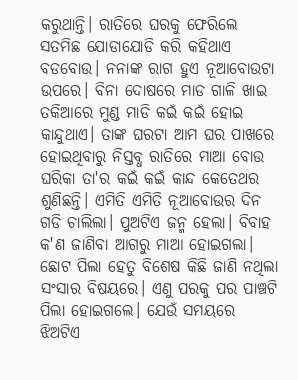କରୁଥାନ୍ତି। ରାତିରେ ଘରକୁ ଫେରିଲେ ସତମିଛ ଯୋଡାଯୋଡି କରି କହିଥାଏ ବଡବୋଉ। ନନାଙ୍କ ରାଗ ହୁଏ ନୂଆବୋଉଟା ଉପରେ। ବିନା ଦୋଷରେ ମାଡ ଗାଳି ଖାଇ ତକିଆରେ ମୁଣ୍ଡ ମାଡି କଇଁ କଇଁ ହୋଇ କାନ୍ଦୁଥାଏ। ତାଙ୍କ ଘରଟା ଆମ ଘର ପାଖରେ ହୋଇଥିବାରୁ ନିସ୍ତବ୍ଧ ରାତିରେ ମାଆ ବୋଉ ଘରିକା ତା'ର କଇଁ କଇଁ କାନ୍ଦ କେତେଥର ଶୁଣିଛନ୍ତି। ଏମିତି ଏମିତି ନୂଆବୋଉର ଦିନ ଗଡି ଚାଲିଲା। ପୁଅଟିଏ ଜନ୍ମ ହେଲା। ବିବାହ କ'ଣ ଜାଣିବା ଆଗରୁ ମାଆ ହୋଇଗଲା। ଛୋଟ ପିଲା ହେତୁ ବିଶେଷ କିଛି ଜାଣି ନଥିଲା ସଂସାର ବିଷୟରେ। ଏଣୁ ପରକୁ ପର ପାଞ୍ଚଟି ପିଲା ହୋଇଗଲେ। ଯେଉଁ ସମୟରେ ଝିଅଟିଏ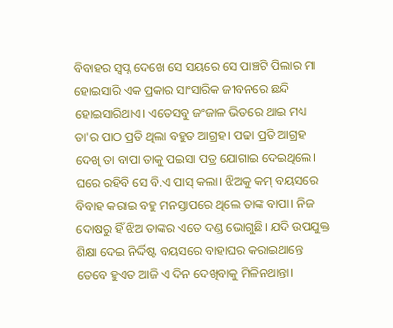ବିବାହର ସ୍ୱପ୍ନ ଦେଖେ ସେ ସୟରେ ସେ ପାଞ୍ଚଟି ପିଲାର ମା ହୋଇସାରି ଏକ ପ୍ରକାର ସାଂସାରିକ ଜୀବନରେ ଛନ୍ଦି ହୋଇସାରିଥାଏ। ଏତେସବୁ ଜଂଜାଳ ଭିତରେ ଥାଇ ମଧ୍ୟ ତା'ର ପାଠ ପ୍ରତି ଥିଲା ବହୁତ ଆଗ୍ରହ। ପଢା ପ୍ରତି ଆଗ୍ରହ ଦେଖି ତା ବାପା ତାକୁ ପଇସା ପତ୍ର ଯୋଗାଇ ଦେଇଥିଲେ। ଘରେ ରହିବି ସେ ବି.ଏ ପାସ୍ କଲା। ଝିଅକୁ କମ୍ ବୟସରେ ବିବାହ କରାଇ ବହୁ ମନସ୍ତାପରେ ଥିଲେ ତାଙ୍କ ବାପା। ନିଜ ଦୋଷରୁ ହିଁ ଝିଅ ତାଙ୍କର ଏତେ ଦଣ୍ଡ ଭୋଗୁଛି। ଯଦି ଉପଯୁକ୍ତ ଶିକ୍ଷା ଦେଇ ନିର୍ଦ୍ଦିଷ୍ଟ ବୟସରେ ବାହାଘର କରାଇଥାନ୍ତେ ତେବେ ହୁଏତ ଆଜି ଏ ଦିନ ଦେଖିବାକୁ ମିଳିନଥାନ୍ତା।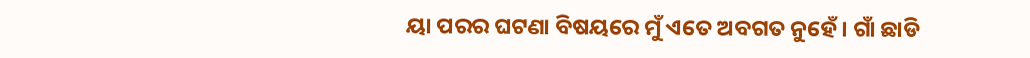ୟା ପରର ଘଟଣା ବିଷୟରେ ମୁଁ ଏତେ ଅବଗତ ନୁହେଁ। ଗାଁ ଛାଡି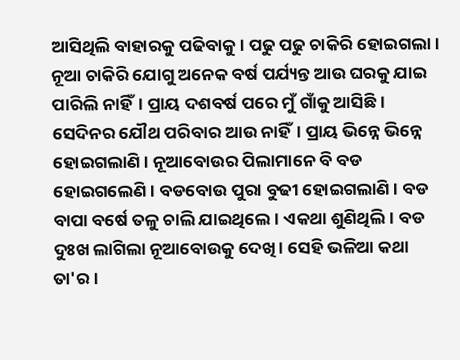ଆସିଥିଲି ବାହାରକୁ ପଢିବାକୁ। ପଢୁ ପଢୁ ଚାକିରି ହୋଇଗଲା। ନୂଆ ଚାକିରି ଯୋଗୁ ଅନେକ ବର୍ଷ ପର୍ଯ୍ୟନ୍ତ ଆଉ ଘରକୁ ଯାଇ ପାରିଲି ନାହିଁ। ପ୍ରାୟ ଦଶବର୍ଷ ପରେ ମୁଁ ଗାଁକୁ ଆସିଛି। ସେଦିନର ଯୌଥ ପରିବାର ଆଉ ନାହିଁ। ପ୍ରାୟ ଭିନ୍ନେ ଭିନ୍ନେ ହୋଇଗଲାଣି। ନୂଆବୋଉର ପିଲାମାନେ ବି ବଡ ହୋଇଗଲେଣି। ବଡବୋଉ ପୁରା ବୁଢୀ ହୋଇଗଲାଣି। ବଡ ବାପା ବର୍ଷେ ତଳୁ ଚାଲି ଯାଇଥିଲେ। ଏକଥା ଶୁଣିଥିଲି। ବଡ ଦୁଃଖ ଲାଗିଲା ନୂଆବୋଉକୁ ଦେଖି। ସେହି ଭଳିଆ କଥା ତା'ର।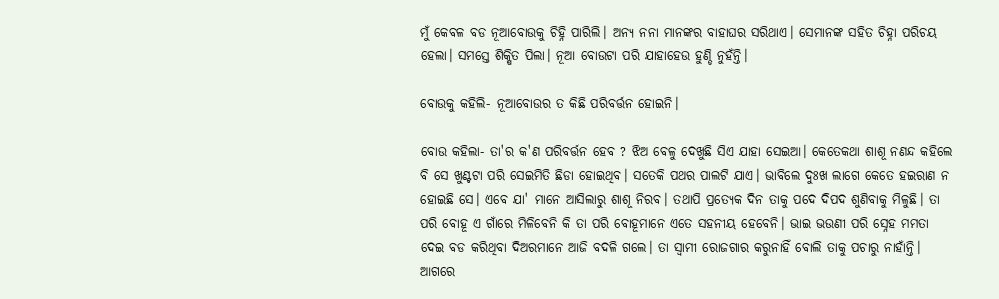ମୁଁ କେବଳ ବଡ ନୂଆବୋଉକୁ ଚିହ୍ନି ପାରିଲି। ଅନ୍ୟ ନନା ମାନଙ୍କର ବାହାଘର ସରିଥାଏ। ସେମାନଙ୍କ ସହିତ ଚିହ୍ନା ପରିଚୟ ହେଲା। ସମସ୍ତେ ଶିକ୍ଷିତ ପିଲା। ନୂଆ ବୋଉଟା ପରି ଯାହାହେଉ ହୁଣ୍ଡି ନୁହଁନ୍ତି।

ବୋଉକୁ କହିଲି- ନୂଆବୋଉର ତ କିଛି ପରିବର୍ତ୍ତନ ହୋଇନି।

ବୋଉ କହିଲା- ତା'ର କ'ଣ ପରିବର୍ତ୍ତନ ହେବ ? ଝିଅ ବେଳୁ ଦେଖୁଛି ସିଏ ଯାହା ସେଇଆ। କେତେକଥା ଶାଶୂ ନଣନ୍ଦ କହିଲେ ବି ସେ ଖୁଣ୍ଟଟା ପରି ସେଇମିତି ଛିଡା ହୋଇଥିବ। ସତେକି ପଥର ପାଲଟି ଯାଏ। ଭାବିଲେ ଦୁଃଖ ଲାଗେ କେତେ ହଇରାଣ ନ ହୋଇଛି ସେ। ଏବେ ଯା' ମାନେ ଆସିଲାରୁ ଶାଶୂ ନିରବ। ତଥାପି ପ୍ରତ୍ୟେକ ଦିନ ତାକୁ ପଦେ ଦିପଦ ଶୁଣିବାକୁ ମିଳୁଛି। ତା ପରି ବୋହୂ ଏ ଗାଁରେ ମିଳିବେନି କି ତା ପରି ବୋହୂମାନେ ଏତେ ସହନୀୟ ହେବେନି। ଭାଇ ଭଉଣୀ ପରି ସ୍ନେହ ମମତା ଦେଇ ବଡ କରିଥିବା ଦିଅରମାନେ ଆଜି ବଦଳି ଗଲେ। ତା ସ୍ୱାମୀ ରୋଜଗାର କରୁନାହିଁ ବୋଲି ତାକୁ ପଚାରୁ ନାହାଁନ୍ତି। ଆଗରେ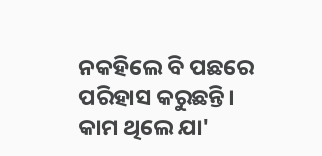ନକହିଲେ ବି ପଛରେ ପରିହାସ କରୁଛନ୍ତି। କାମ ଥିଲେ ଯା'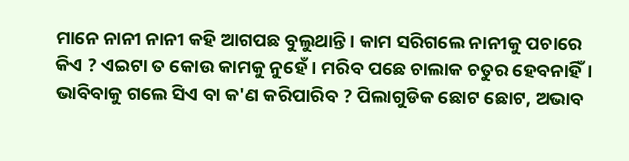ମାନେ ନାନୀ ନାନୀ କହି ଆଗପଛ ବୁଲୁଥାନ୍ତି। କାମ ସରିଗଲେ ନାନୀକୁ ପଚାରେ କିଏ ? ଏଇଟା ତ କୋଉ କାମକୁ ନୁହେଁ। ମରିବ ପଛେ ଚାଲାକ ଚତୁର ହେବନାହିଁ। ଭାବିବାକୁ ଗଲେ ସିଏ ବା କ'ଣ କରିପାରିବ ? ପିଲାଗୁଡିକ ଛୋଟ ଛୋଟ, ଅଭାବ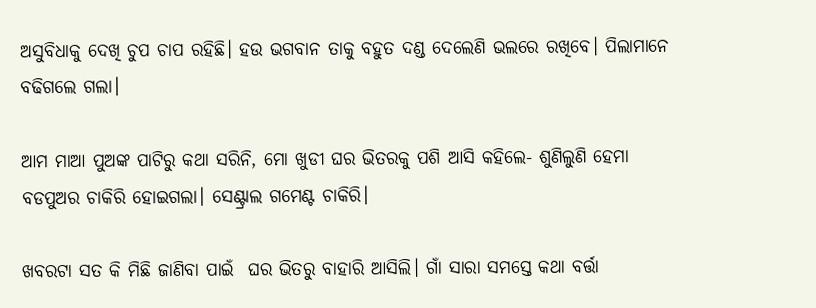ଅସୁବିଧାକୁ ଦେଖି ଚୁପ‌ ଚାପ‌ ରହିଛି। ହଉ ଭଗବାନ ତାକୁ ବହୁତ ଦଣ୍ଡ ଦେଲେଣି ଭଲରେ ରଖିବେ। ପିଲାମାନେ ବଢିଗଲେ ଗଲା।

ଆମ ମାଆ ପୁଅଙ୍କ ପାଟିରୁ କଥା ସରିନି, ମୋ ଖୁଡୀ ଘର ଭିତରକୁ ପଶି ଆସି କହିଲେ- ଶୁଣିଲୁଣି ହେମା ବଡପୁଅର ଚାକିରି ହୋଇଗଲା। ସେଣ୍ଟ୍ରାଲ‌ ଗମେଣ୍ଟ ଚାକିରି।

ଖବରଟା ସତ କି ମିଛି ଜାଣିବା ପାଇଁ  ଘର ଭିତରୁ ବାହାରି ଆସିଲି। ଗାଁ ସାରା ସମସ୍ତେ କଥା ବର୍ତ୍ତା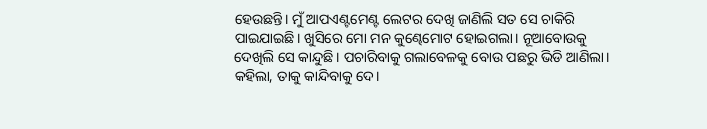ହେଉଛନ୍ତି। ମୁଁ ଆପଏଣ୍ଟମେଣ୍ଟ ଲେଟର ଦେଖି ଜାଣିଲି ସତ ସେ ଚାକିରି ପାଇଯାଇଛି। ଖୁସିରେ ମୋ ମନ କୁଣ୍ଢେମୋଟ ହୋଇଗଲା। ନୂଆବୋଉକୁ ଦେଖିଲି ସେ କାନ୍ଦୁଛି। ପଚାରିବାକୁ ଗଲାବେଳକୁ ବୋଉ ପଛରୁ ଭିଡି ଆଣିଲା। କହିଲା, ତାକୁ କାନ୍ଦିବାକୁ ଦେ।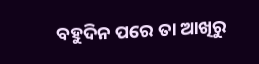ବହୁଦିନ ପରେ ତା ଆଖିରୁ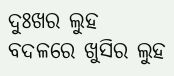ଦୁଃଖର ଲୁହ ବଦଳରେ ଖୁସିର ଲୁହ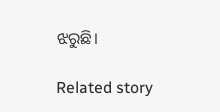ଝରୁଛି।

Related story